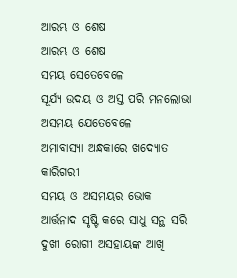ଆରମ୍ଭ ଓ ଶେଷ
ଆରମ୍ଭ ଓ ଶେଷ
ସମୟ ସେତେବେଳେ
ସୂର୍ଯ୍ୟ ଉଦୟ ଓ ଅସ୍ତ ପରି ମନଲୋଭା
ଅସମୟ ଯେତେବେଳେ
ଅମାବାସ୍ୟା ଅନ୍ଧକାରେ ଖଦ୍ୟୋତ କାରିଗରୀ
ସମୟ ଓ ଅସମୟର ଭୋକ
ଆର୍ତ୍ତନାଦ ସୃଷ୍ଟି କରେ ସାଧୁ ସନ୍ଥ ସରି
ଦୁଖୀ ରୋଗୀ ଅସହାୟଙ୍କ ଆଖି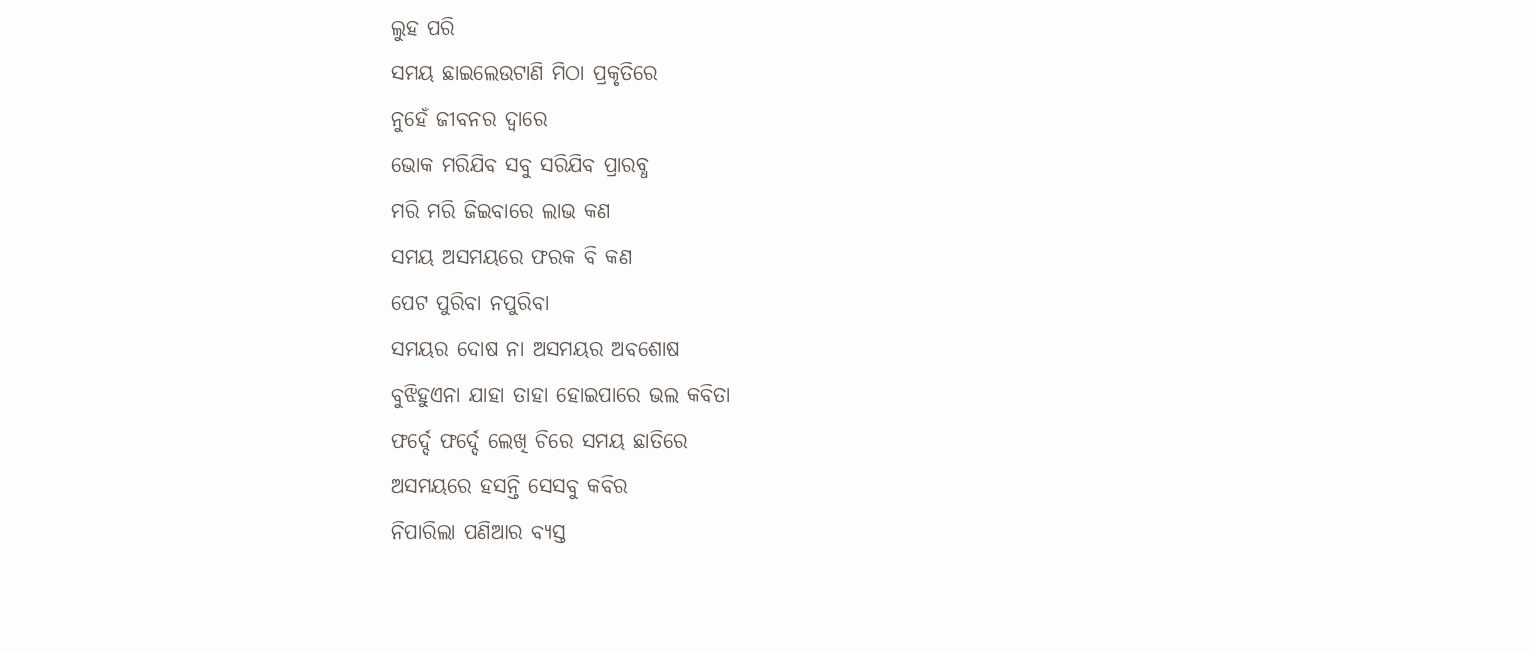ଲୁହ ପରି
ସମୟ ଛାଇଲେଉଟାଣି ମିଠା ପ୍ରକୃତିରେ
ନୁହେଁ ଜୀବନର ଦ୍ୱାରେ
ଭୋକ ମରିଯିବ ସବୁ ସରିଯିବ ପ୍ରାରବ୍ଧ
ମରି ମରି ଜିଇବାରେ ଲାଭ କଣ
ସମୟ ଅସମୟରେ ଫରକ ବି କଣ
ପେଟ ପୁରିବା ନପୁରିବା
ସମୟର ଦୋଷ ନା ଅସମୟର ଅବଶୋଷ
ବୁଝିହୁଏନା ଯାହା ତାହା ହୋଇପାରେ ଭଲ କବିତା
ଫର୍ଦ୍ଦେ ଫର୍ଦ୍ଦେ ଲେଖି ଚିରେ ସମୟ ଛାତିରେ
ଅସମୟରେ ହସନ୍ତି ସେସବୁ କବିର
ନିପାରିଲା ପଣିଆର ବ୍ୟସ୍ତ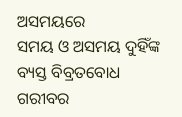ଅସମୟରେ
ସମୟ ଓ ଅସମୟ ଦୁହିଁଙ୍କ ବ୍ୟସ୍ତ ବିବ୍ରତବୋଧ
ଗରୀବର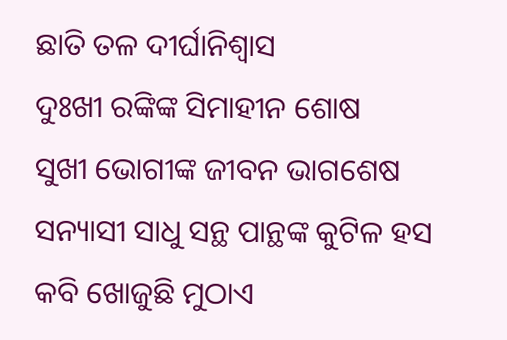ଛାତି ତଳ ଦୀର୍ଘାନିଶ୍ୱାସ
ଦୁଃଖୀ ରଙ୍କିଙ୍କ ସିମାହୀନ ଶୋଷ
ସୁଖୀ ଭୋଗୀଙ୍କ ଜୀବନ ଭାଗଶେଷ
ସନ୍ୟାସୀ ସାଧୁ ସନ୍ଥ ପାନ୍ଥଙ୍କ କୁଟିଳ ହସ
କବି ଖୋଜୁଛି ମୁଠାଏ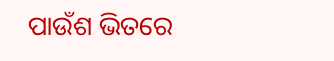ପାଉଁଶ ଭିତରେ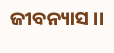ଜୀବନ୍ୟାସ ।।